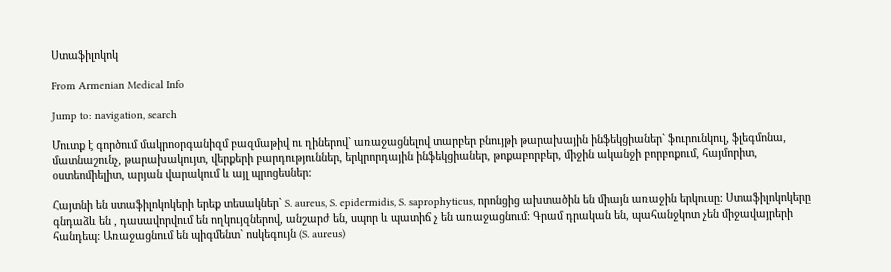Ստաֆիլոկոկ

From Armenian Medical Info

Jump to: navigation, search

Մուտք է գործում մակրոօրգանիզմ բազմաթիվ ու ղիներով` առաջացնելով տարբեր բնույթի թարախային ինֆեկցիաներ` ֆուրունկուլ, ֆլեգմոնա, մատնաշունչ, թարախակույտ, վերքերի բարդություններ, երկրորդային ինֆեկցիաներ, թոքաբորբեր, միջին ականջի բորբոքում, հայմորիտ, օստեոմիելիտ, արյան վարակում և այլ պրոցեսներ:

Հայտնի են ստաֆիլոկոկերի երեք տեսակներ` S. aureus, S. epidermidis, S. saprophyticus, որոնցից ախտածին են միայն առաջին երկուսը: Ստաֆիլոկոկերը գնդաձև են , դասավորվում են ողկույզներով, անշարժ են, սպոր և պատիճ չ են առաջացնում: Գրամ դրական են, պահանջկոտ չեն միջավայրերի հանդեպ: Առաջացնում են պիգմենտ` ոսկեգույն (S. aureus)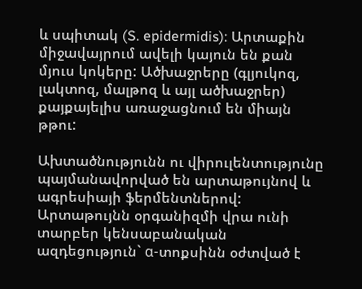և սպիտակ (S. epidermidis): Արտաքին միջավայրում ավելի կայուն են քան մյուս կոկերը: Ածխաջրերը (գլյուկոզ, լակտոզ, մալթոզ և այլ ածխաջրեր) քայքայելիս առաջացնում են միայն թթու:

Ախտածնությունն ու վիրուլենտությունը պայմանավորված են արտաթույնով և ագրեսիայի ֆերմենտներով: Արտաթույնն օրգանիզմի վրա ունի տարբեր կենսաբանական ազդեցություն` α-տոքսինն օժտված է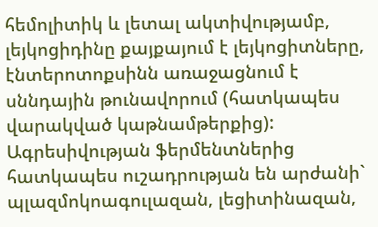հեմոլիտիկ և լետալ ակտիվությամբ, լեյկոցիդինը քայքայում է լեյկոցիտները, էնտերոտոքսինն առաջացնում է սննդային թունավորում (հատկապես վարակված կաթնամթերքից): Ագրեսիվության ֆերմենտներից հատկապես ուշադրության են արժանի` պլազմոկոագուլազան, լեցիտինազան,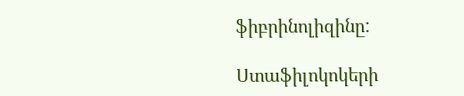ֆիբրինոլիզինը:

Ստաֆիլոկոկերի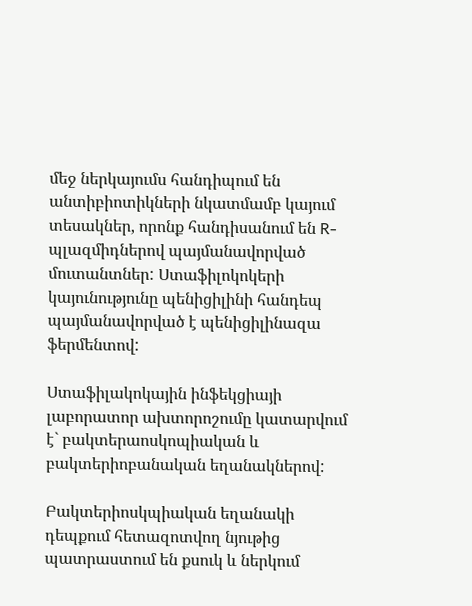մեջ ներկայումս հանդիպում են անտիբիոտիկների նկատմամբ կայում տեսակներ, որոնք հանդիսանում են R-պլազմիդներով պայմանավորված մուտանտներ: Ստաֆիլոկոկերի կայունությունը պենիցիլինի հանդեպ պայմանավորված է պենիցիլինազա ֆերմենտով:

Ստաֆիլակոկային ինֆեկցիայի լաբորատոր ախտորոշումը կատարվում է` բակտերաոսկոպիական և բակտերիոբանական եղանակներով:

Բակտերիոսկպիական եղանակի դեպքում հետազոտվող նյութից պատրաստում են քսուկ և ներկում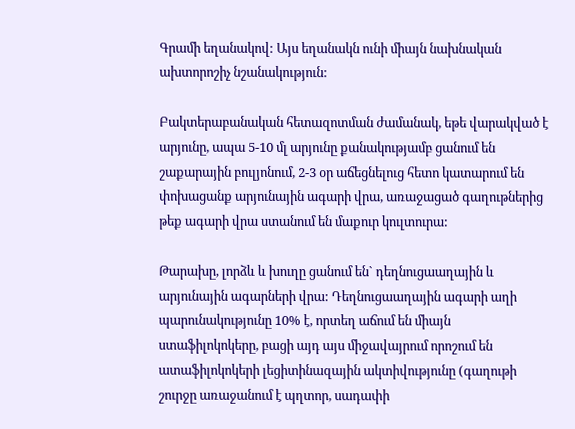Գրամի եղանակով: Այս եղանակն ունի միայն նախնական ախտորոշիչ նշանակություն:

Բակտերաբանական հետազոտման ժամանակ, եթե վարակված է արյունը, ապա 5-10 մլ արյունը քանակությամբ ցանում են շաքարային բուլյոնում, 2-3 օր աճեցնելուց հետո կատարում են փոխացանք արյունային ագարի վրա, առաջացած գաղութներից թեք ագարի վրա ստանում են մաքուր կուլտուրա:

Թարախը, լորձև և խուղը ցանում են` դեղնուցաաղային և արյունային ագարների վրա: Դեղնուցաաղային ագարի աղի պարունակությունը 10% է, որտեղ աճում են միայն ստաֆիլոկոկերը, բացի այդ այս միջավայրում որոշում են ատաֆիլոկոկերի լեցիտինազային ակտիվությունը (գաղութի շուրջը առաջանում է պղտոր, սադափի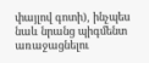փայլով գոտի), ինչպես նաև նրանց պիգմենտ առաջացնելու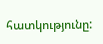հատկությունը: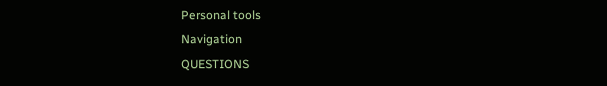Personal tools
Navigation
QUESTIONS